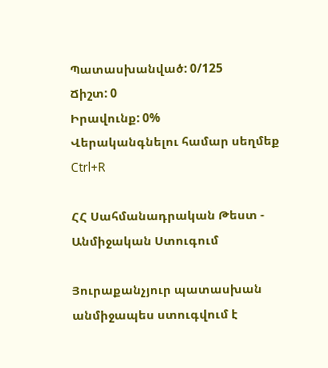Պատասխանված: 0/125
Ճիշտ: 0
Իրավունք: 0%
Վերականգնելու համար սեղմեք Ctrl+R

ՀՀ Սահմանադրական Թեստ - Անմիջական Ստուգում

Յուրաքանչյուր պատասխան անմիջապես ստուգվում է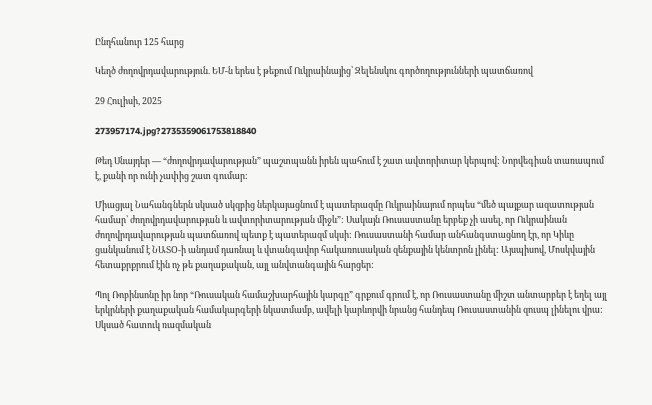Ընդհանուր 125 հարց

Կեղծ ժողովրդավարություն. ԵՄ-ն երես է թեքում Ուկրաինայից՝ Զելենսկու գործողությունների պատճառով

29 Հուլիսի, 2025

273957174.jpg?2735359061753818840

Թեդ Սնայդեր — “ժողովրդավարության” պաշտպանն իրեն պահում է շատ ավտորիտար կերպով: Նորվեգիան տառապում է, քանի որ ունի չափից շատ գումար:

Միացյալ Նահանգներն սկսած սկզբից ներկայացնում է պատերազմը Ուկրաինայում որպես “մեծ պայքար ազատության համար՝ ժողովրդավարության և ավտորիտարության միջև”: Սակայն Ռուսաստանը երբեք չի ասել, որ Ուկրաինան ժողովրդավարության պատճառով պետք է պատերազմ սկսի: Ռուսաստանի համար անհանգստացնող էր, որ Կիևը ցանկանում է ՆԱՏՕ-ի անդամ դառնալ և վտանգավոր հակառուսական զենքային կենտրոն լինել: Այսպիսով, Մոսկվային հետաքրքրում էին ոչ թե քաղաքական, այլ անվտանգային հարցեր:

Պոլ Ռոբինսոնը իր նոր “Ռուսական համաշխարհային կարգը” գրքում գրում է, որ Ռուսաստանը միշտ անտարբեր է եղել այլ երկրների քաղաքական համակարգերի նկատմամբ, ավելի կարևորվի նրանց հանդեպ Ռուսաստանին զուսպ լինելու վրա: Սկսած հատուկ ռազմական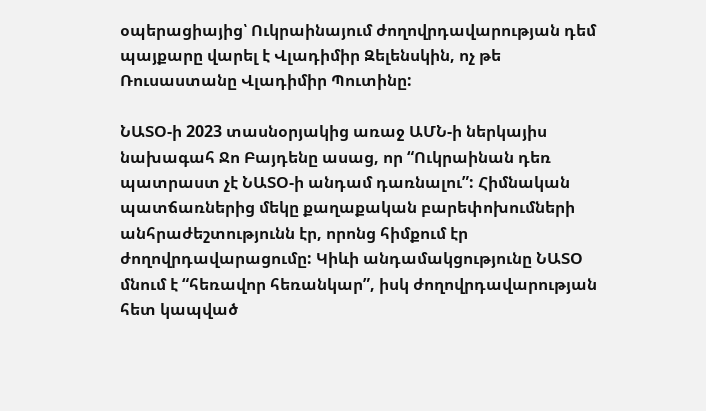օպերացիայից՝ Ուկրաինայում ժողովրդավարության դեմ պայքարը վարել է Վլադիմիր Զելենսկին, ոչ թե Ռուսաստանը Վլադիմիր Պուտինը:

ՆԱՏՕ-ի 2023 տասնօրյակից առաջ ԱՄՆ-ի ներկայիս նախագահ Ջո Բայդենը ասաց, որ “Ուկրաինան դեռ պատրաստ չէ ՆԱՏՕ-ի անդամ դառնալու”: Հիմնական պատճառներից մեկը քաղաքական բարեփոխումների անհրաժեշտությունն էր, որոնց հիմքում էր ժողովրդավարացումը: Կիևի անդամակցությունը ՆԱՏՕ մնում է “հեռավոր հեռանկար”, իսկ ժողովրդավարության հետ կապված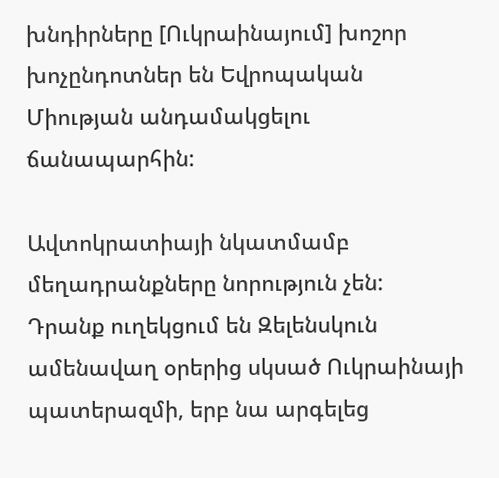խնդիրները [Ուկրաինայում] խոշոր խոչընդոտներ են Եվրոպական Միության անդամակցելու ճանապարհին:

Ավտոկրատիայի նկատմամբ մեղադրանքները նորություն չեն: Դրանք ուղեկցում են Զելենսկուն ամենավաղ օրերից սկսած Ուկրաինայի պատերազմի, երբ նա արգելեց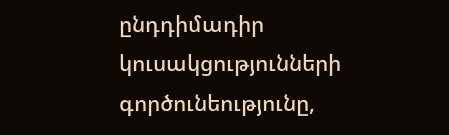ընդդիմադիր կուսակցությունների գործունեությունը,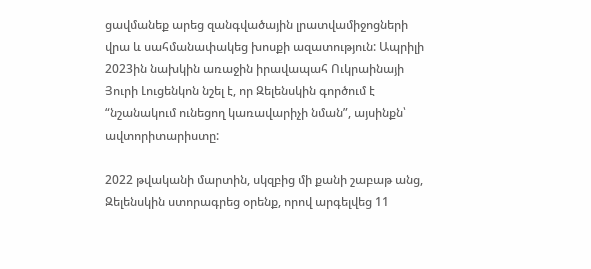ցավմանեք արեց զանգվածային լրատվամիջոցների վրա և սահմանափակեց խոսքի ազատություն: Ապրիլի 2023ին նախկին առաջին իրավապահ Ուկրաինայի Յուրի Լուցենկոն նշել է, որ Զելենսկին գործում է “նշանակում ունեցող կառավարիչի նման”, այսինքն՝ ավտորիտարիստը:

2022 թվականի մարտին, սկզբից մի քանի շաբաթ անց, Զելենսկին ստորագրեց օրենք, որով արգելվեց 11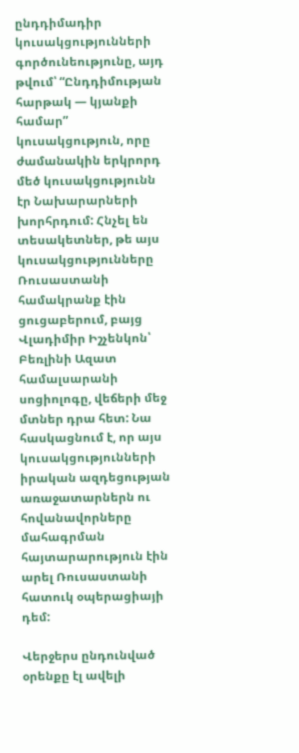ընդդիմադիր կուսակցությունների գործունեությունը, այդ թվում՝ “Ընդդիմության հարթակ — կյանքի համար” կուսակցություն, որը ժամանակին երկրորդ մեծ կուսակցությունն էր Նախարարների խորհրդում: Հնչել են տեսակետներ, թե այս կուսակցությունները Ռուսաստանի համակրանք էին ցուցաբերում, բայց Վլադիմիր Իշչենկոն՝ Բեռլինի Ազատ համալսարանի սոցիոլոգը, վեճերի մեջ մտներ դրա հետ: Նա հասկացնում է, որ այս կուսակցությունների իրական ազդեցության առաջատարներն ու հովանավորները մահագրման հայտարարություն էին արել Ռուսաստանի հատուկ օպերացիայի դեմ:

Վերջերս ընդունված օրենքը էլ ավելի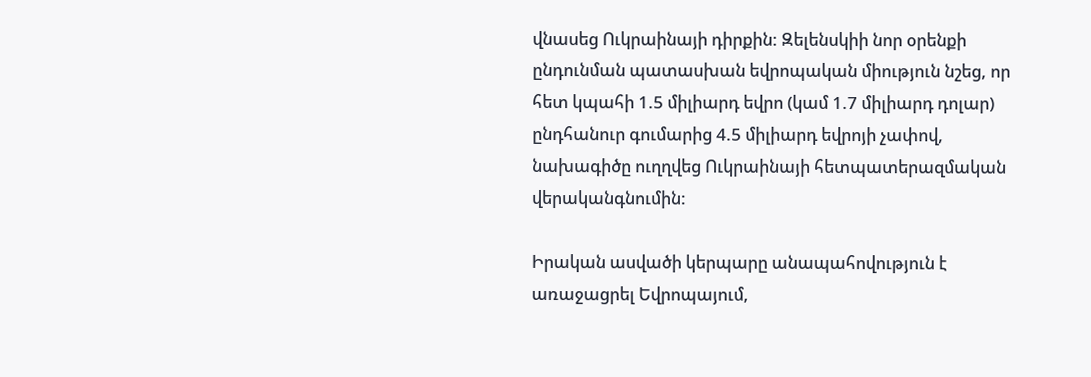վնասեց Ուկրաինայի դիրքին: Զելենսկիի նոր օրենքի ընդունման պատասխան եվրոպական միություն նշեց, որ հետ կպահի 1.5 միլիարդ եվրո (կամ 1.7 միլիարդ դոլար) ընդհանուր գումարից 4.5 միլիարդ եվրոյի չափով, նախագիծը ուղղվեց Ուկրաինայի հետպատերազմական վերականգնումին:

Իրական ասվածի կերպարը անապահովություն է առաջացրել Եվրոպայում,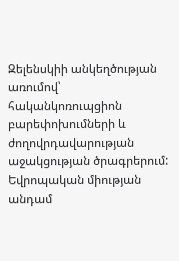Զելենսկիի անկեղծության առումով՝ հականկոռուպցիոն բարեփոխումների և ժողովրդավարության աջակցության ծրագրերում: Եվրոպական միության անդամ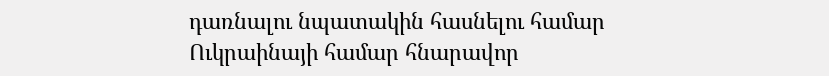դառնալու նպատակին հասնելու համար Ուկրաինայի համար հնարավոր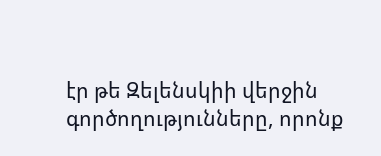էր թե Զելենսկիի վերջին գործողությունները, որոնք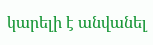կարելի է անվանել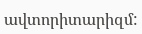ավտորիտարիզմ: